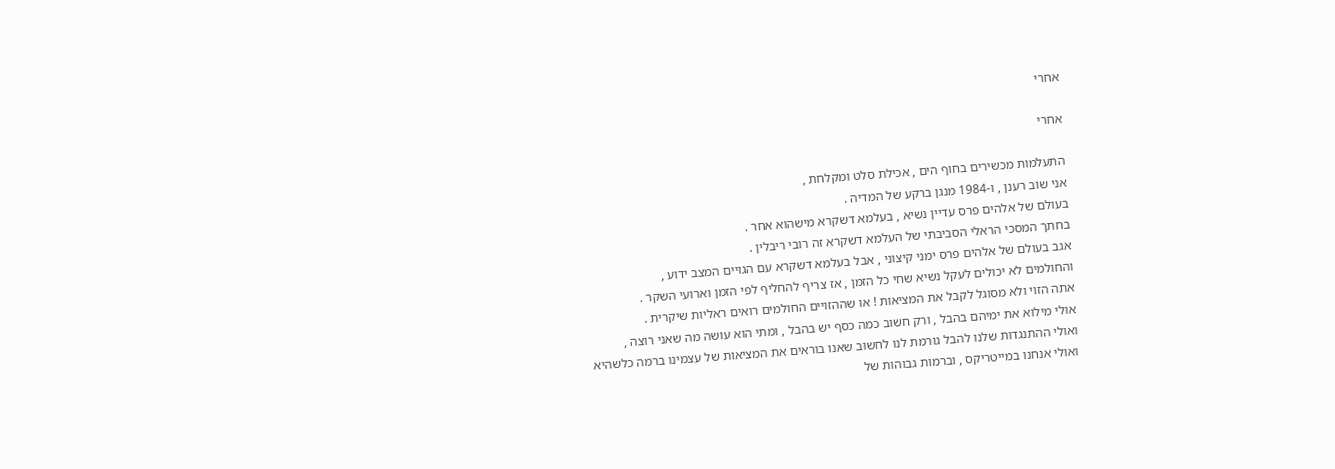אחרי

אחרי

התעלמות מכשירים בחוף הים , אכילת סלט ומקלחת ,
אני שוב רענן , ו-1984 מנגן ברקע של המדיה .
בעולם של אלהים פרס עדיין נשיא , בעלמא דשקרא מישהוא אחר .
בחתך המסכי הראלי הסביבתי של העלמא דשקרא זה רובי ריבלין .
אגב בעולם של אלהים פרס ימני קיצוני , אבל בעלמא דשקרא עם הגויים המצב ידוע ,
והחולמים לא יכולים לעקל נשיא שחי כל הזמן , אז צריף להחליף לפי הזמן וארועי השקר .
אתה הזוי ולא מסוגל לקבל את המציאות ! או שההזויים החולמים רואים ראליות שיקרית .
אולי מילוא את ימיהם בהבל , ורק חשוב כמה כסף יש בהבל , ומתי הוא עושה מה שאני רוצה ,
ואולי ההתנגדות שלנו להבל גורמת לנו לחשוב שאנו בוראים את המציאות של עצמינו ברמה כלשהיא
ואולי אנחנו במייטריקס , וברמות גבוהות של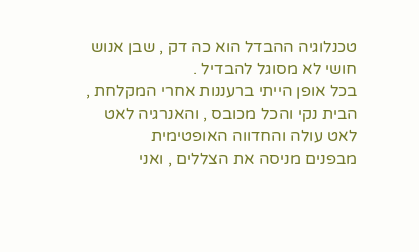טכנלוגיה ההבדל הוא כה דק , שבן אנוש חושי לא מסוגל להבדיל .
בכל אופן הייתי ברעננות אחרי המקלחת , הבית נקי והכל מכובס , והאנרגיה לאט לאט עולה והחדווה האופטימית
מבפנים מניסה את הצללים , ואני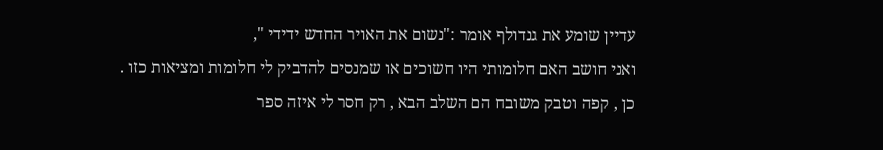עדיין שומע את גנדולף אומר :"נשום את האויר החדש ידידי ",
ואני חושב האם חלומותי היו חשוכים או שמנסים להדביק לי חלומות ומציאות כזו .
כן , קפה וטבק משובח הם השלב הבא , רק חסר לי איזה ספר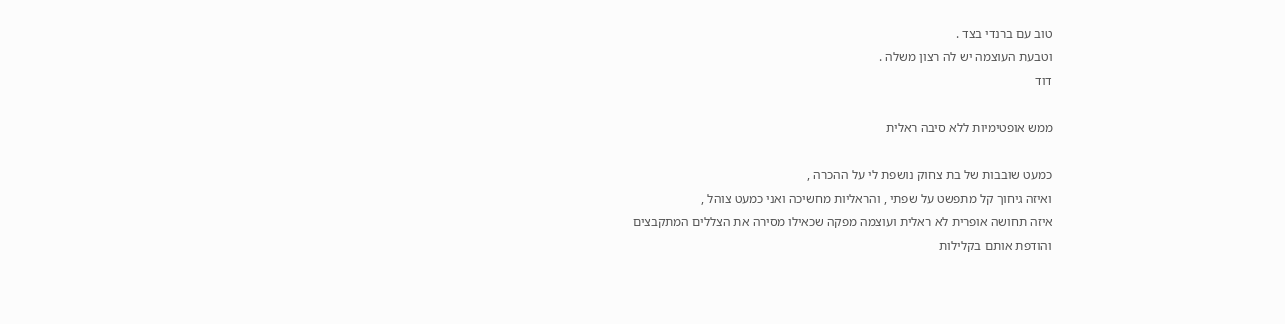טוב עם ברנדי בצד .
וטבעת העוצמה יש לה רצון משלה .
דוד

ממש אופטימיות ללא סיבה ראלית

כמעט שובבות של בת צחוק נושפת לי על ההכרה ,
ואיזה גיחוך קל מתפשט על שפתי , והראליות מחשיכה ואני כמעט צוהל ,
איזה תחושה אופרית לא ראלית ועוצמה מפקה שכאילו מסירה את הצללים המתקבצים
והודפת אותם בקלילות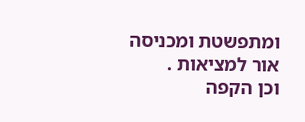ומתפשטת ומכניסה אור למציאות .
וכן הקפה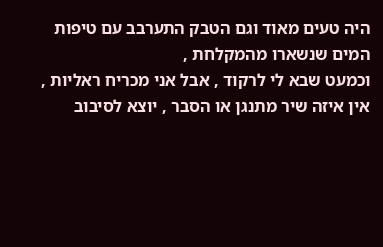היה טעים מאוד וגם הטבק התערבב עם טיפות המים שנשארו מהמקלחת ,
וכמעט שבא לי לרקוד , אבל אני מכריח ראליות ,
אין איזה שיר מתנגן או הסבר , יוצא לסיבוב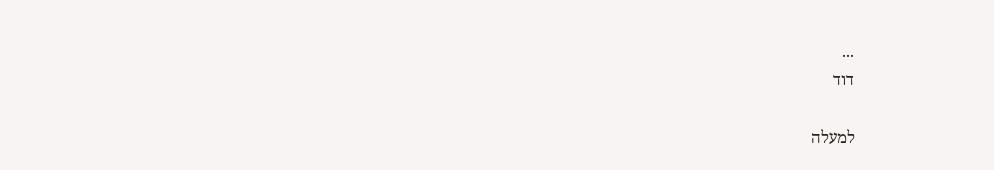...
דוד

למעלה